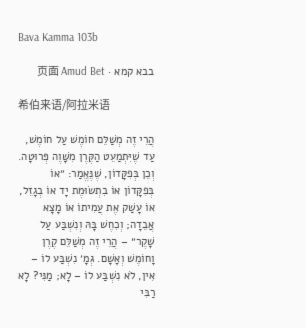Bava Kamma 103b

בבא קמא · 页面 Amud Bet

希伯来语/阿拉米语

הֲרֵי זֶה מְשַׁלֵּם חוֹמֶשׁ עַל חוֹמֶשׁ, עַד שֶׁיִּתְמַעֵט הַקֶּרֶן מִשָּׁוֶה פְּרוּטָה. וְכֵן בְּפִקָּדוֹן, שֶׁנֶּאֱמַר: ״אוֹ בְּפִקָּדוֹן אוֹ בִתְשׂוּמֶת יָד אוֹ בְגָזֵל, אוֹ עָשַׁק אֶת עֲמִיתוֹ אוֹ מָצָא אֲבֵדָה; וְכִחֶשׁ בָּהּ וְנִשְׁבַּע עַל שָׁקֶר״ – הֲרֵי זֶה מְשַׁלֵּם קֶרֶן וָחוֹמֶשׁ וְאָשָׁם. גְּמָ׳ נִשְׁבַּע לוֹ – אִין, לֹא נִשְׁבַּע לוֹ – לָא; מַנִּי? לָא רַבִּי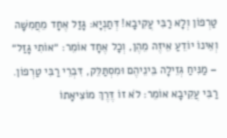טַרְפוֹן וְלָא רַבִּי עֲקִיבָא! דְּתַנְיָא: גָּזַל אֶחָד מֵחֲמִשָּׁה וְאֵינוֹ יוֹדֵעַ אֵיזֶה מֵהֶן, וְכׇל אֶחָד אוֹמֵר: ״אוֹתִי גָּזַל״ – מַנִּיחַ גְּזֵילָה בֵּינֵיהֶם וּמִסְתַּלֵּק, דִּבְרֵי רַבִּי טַרְפוֹן. רַבִּי עֲקִיבָא אוֹמֵר: לֹא זוֹ דֶּרֶךְ מוֹצִיאָתוֹ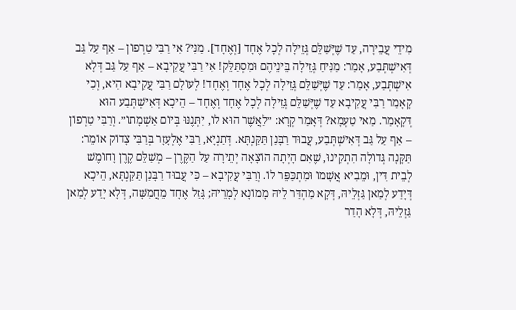מִידֵי עֲבֵירָה, עַד שֶׁיְּשַׁלֵּם גְּזֵילָה לְכׇל אֶחָד [וְאֶחָד]. מַנִּי? אִי רַבִּי טַרְפוֹן – אַף עַל גַּב דְּאִישְׁתְּבַע, אָמַר: מַנִּיחַ גְּזֵילָה בֵּינֵיהֶם וּמִסְתַּלֵּק! אִי רַבִּי עֲקִיבָא – אַף עַל גַּב דְּלָא אִישְׁתְּבַע, אָמַר: עַד שֶׁיְּשַׁלֵּם גְּזֵילָה לְכׇל אֶחָד וְאֶחָד! לְעוֹלָם רַבִּי עֲקִיבָא הִיא, וְכִי קָאָמַר רַבִּי עֲקִיבָא עַד שֶׁיְּשַׁלֵּם גְּזֵילָה לְכׇל אֶחָד וְאֶחָד – הֵיכָא דְּאִישְׁתְּבַע הוּא דְּקָאָמַר. מַאי טַעְמָא? דְּאָמַר קְרָא: ״לַאֲשֶׁר הוּא לוֹ, יִתְּנֶנּוּ בְּיוֹם אַשְׁמָתוֹ״. וְרַבִּי טַרְפוֹן – אַף עַל גַּב דְּאִישְׁתְּבַע, עֲבוּד רַבָּנַן תַּקַּנְתָּא. דְּתַנְיָא, רַבִּי אֶלְעָזָר בְּרַבִּי צָדוֹק אוֹמֵר: תַּקָּנָה גְּדוֹלָה הִתְקִינוּ, שֶׁאִם הָיְתָה הוֹצָאָה יְתֵירָה עַל הַקֶּרֶן – מְשַׁלֵּם קֶרֶן וָחוֹמֶשׁ לְבֵית דִּין, וּמֵבִיא אֲשָׁמוֹ וּמִתְכַּפֵּר לוֹ. וְרַבִּי עֲקִיבָא – כִּי עֲבוּד רַבָּנַן תַּקַּנְתָּא, הֵיכָא דְּיָדַע לְמַאן גַּזְלֵיהּ, דְּקָא מַהְדַּר לֵיהּ מָמוֹנָא לְמָרֵיהּ; גָּזַל אֶחָד מֵחֲמִשָּׁה, דְּלָא יָדַע לְמַאן גַּזְלֵיהּ, דְּלָא הָדַר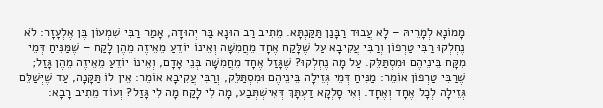מָמוֹנָא לְמָרֵיהּ – לָא עֲבוּד רַבָּנַן תַּקַּנְתָּא. מֵתִיב רַב הוּנָא בַּר יְהוּדָה, אָמַר רַבִּי שִׁמְעוֹן בֶּן אֶלְעָזָר: לֹא נֶחְלְקוּ רַבִּי טַרְפוֹן וְרַבִּי עֲקִיבָא עַל שֶׁלָּקַח אֶחָד מֵחֲמִשָּׁה וְאֵינוֹ יוֹדֵעַ מֵאֵיזֶה מֵהֶן לָקַח – שֶׁמַּנִּיחַ דְּמֵי מִקָּח בֵּינֵיהֶם וּמִסְתַּלֵּק. עַל מָה נֶחְלְקוּ? שֶׁגָּזַל אֶחָד מֵחֲמִשָּׁה בְּנֵי אָדָם, וְאֵינוֹ יוֹדֵעַ מֵאֵיזֶה מֵהֶן גָּזַל; שֶׁרַבִּי טַרְפוֹן אוֹמֵר: מַנִּיחַ דְּמֵי גְּזֵילָה בֵּינֵיהֶם וּמִסְתַּלֵּק, וְרַבִּי עֲקִיבָא אוֹמֵר: אֵין לוֹ תַּקָּנָה, עַד שֶׁיְּשַׁלֵּם גְּזֵילָה לְכׇל אֶחָד וְאֶחָד. וְאִי סָלְקָא דַעְתָּךְ דְּאִישְׁתְּבַע, מָה לִי לָקַח מָה לִי גָּזַל? וְעוֹד מֵתִיב רָבָא: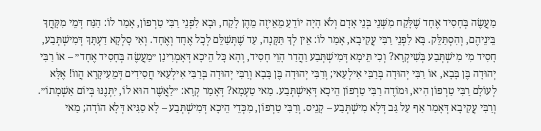מַעֲשֶׂה בְּחָסִיד אֶחָד שֶׁלָּקַח מִשְּׁנֵי בְּנֵי אָדָם וְלֹא הָיָה יוֹדֵעַ מֵאֵיזֶה מֵהֶן לָקַח, וּבָא לִפְנֵי רַבִּי טַרְפוֹן, אָמַר לוֹ: הַנַּח דְּמֵי מִקָּחֲךָ בֵּינֵיהֶם, וְהִסְתַּלֵּק. בָּא לִפְנֵי רַבִּי עֲקִיבָא, אָמַר לוֹ: אֵין לְךָ תַּקָּנָה, עַד שֶׁתְּשַׁלֵּם לְכׇל אֶחָד וְאֶחָד. וְאִי סָלְקָא דַעְתָּךְ דְּמִישְׁתְּבַע, חָסִיד מִי מִישְׁתְּבַע בְּשִׁיקְרָא? וְכִי תֵּימָא דְּמִישְׁתְּבַע וַהֲדַר הָוֵי חָסִיד, וְהָא כׇּל הֵיכָא דְּאָמְרִינַן ״מַעֲשֶׂה בְּחָסִיד אֶחָד״ – אוֹ רַבִּי יְהוּדָה בֶּן בָּבָא, אוֹ רַבִּי יְהוּדָה בְּרַבִּי אִילְעַאי; וְרַבִּי יְהוּדָה בֶּן בָּבָא וְרַבִּי יְהוּדָה בְּרַבִּי אִילְעַאי חֲסִידִים דְּמֵעִיקָּרָא הֲווֹ! אֶלָּא לְעוֹלָם רַבִּי טַרְפוֹן הִיא, וּמוֹדֶה רַבִּי טַרְפוֹן הֵיכָא דְּאִישְׁתְּבַע. מַאי טַעְמָא? דְּאָמַר קְרָא: ״לַאֲשֶׁר הוּא לוֹ, יִתְּנֶנּוּ בְּיוֹם אַשְׁמָתוֹ״. וְרַבִּי עֲקִיבָא דְּאָמַר אַף עַל גַּב דְּלָא מִישְׁתְּבַע – קָנֵיס. וְרַבִּי טַרְפוֹן, מִכְּדֵי הֵיכָא דְּמִישְׁתְּבַע – לָא סַגִּיא דְּלָא הוֹדָה; מַאי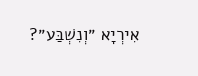אִירְיָא ״וְנִשְׁבַּע״?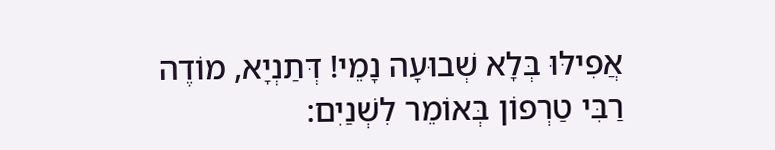אֲפִילּוּ בְּלָא שְׁבוּעָה נָמֵי! דְּתַנְיָא, מוֹדֶה רַבִּי טַרְפוֹן בְּאוֹמֵר לִשְׁנַיִם: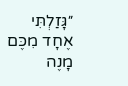״גָּזַלְתִּי אֶחָד מִכֶּם מָנֶה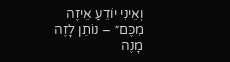וְאֵינִי יוֹדֵעַ אֵיזֶה מִכֶּם״ – נוֹתֵן לָזֶה מָנֶה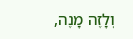וְלָזֶה מָנֶה,